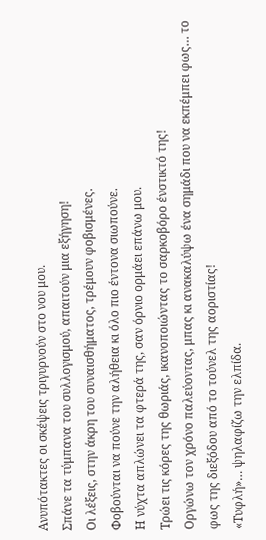Ανυπότακτες οι σκέψεις τριγυρνούν στο νου μου.
Σπάνε τα τύμπανα του συλλογισμού, απαιτούν μια εξήγηση!
Οι λέξεις, στην άκρη του συναισθήματος, τρέμουν φοβισμένες.
Φοβούνται να πούνε την αλήθεια κι όλο πιο έντονα σιωπούνε.
Η νύχτα απλώνει τα φτερά της, σαν όρνιο ορμάει επάνω μου.
Τρώει τις κόρες της θωριάς, ικανοποιώντας το σαρκοβόρο ένστικτό της!
Οργώνω τον χρόνο παλεύοντας, μπας κι ανακαλύψω ένα σημάδι που να εκπέμπει φως… το φως της διεξόδου από το τούνελ της αοριστίας!
«Τυφλή»… ψηλαφίζω την ελπίδα.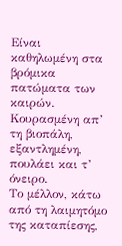Είναι καθηλωμένη στα βρόμικα πατώματα των καιρών.
Κουρασμένη απ’ τη βιοπάλη, εξαντλημένη, πουλάει και τ’ όνειρο.
Το μέλλον, κάτω από τη λαιμητόμο της καταπίεσης,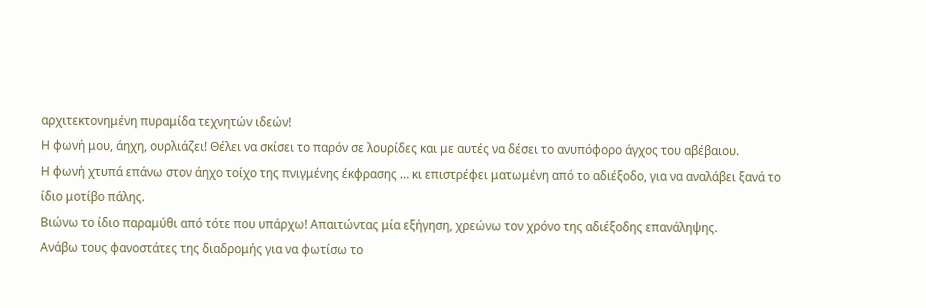αρχιτεκτονημένη πυραμίδα τεχνητών ιδεών!
Η φωνή μου, άηχη, ουρλιάζει! Θέλει να σκίσει το παρόν σε λουρίδες και με αυτές να δέσει το ανυπόφορο άγχος του αβέβαιου.
Η φωνή χτυπά επάνω στον άηχο τοίχο της πνιγμένης έκφρασης … κι επιστρέφει ματωμένη από το αδιέξοδο, για να αναλάβει ξανά το ίδιο μοτίβο πάλης.
Βιώνω το ίδιο παραμύθι από τότε που υπάρχω! Απαιτώντας μία εξήγηση, χρεώνω τον χρόνο της αδιέξοδης επανάληψης.
Ανάβω τους φανοστάτες της διαδρομής για να φωτίσω το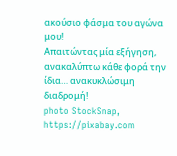ακούσιο φάσμα του αγώνα μου!
Απαιτώντας μία εξήγηση, ανακαλύπτω κάθε φορά την ίδια… ανακυκλώσιμη διαδρομή!
photo StockSnap, https://pixabay.com